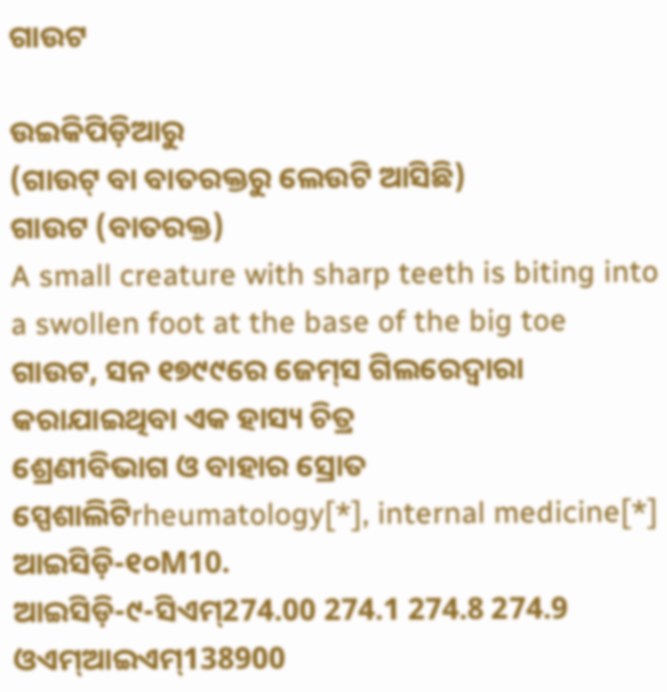ଗାଉଟ

ଉଇକିପିଡ଼ିଆ‌ରୁ
(ଗାଉଟ୍ ବା ବାତରକ୍ତରୁ ଲେଉଟି ଆସିଛି)
ଗାଉଟ (ବାତରକ୍ତ)
A small creature with sharp teeth is biting into a swollen foot at the base of the big toe
ଗାଉଟ, ସନ ୧୭୯୯ରେ ଜେମ୍‌ସ ଗିଲରେଦ୍ୱାରା କରାଯାଇଥିବା ଏକ ହାସ୍ୟ ଚିତ୍ର
ଶ୍ରେଣୀବିଭାଗ ଓ ବାହାର ସ୍ରୋତ
ସ୍ପେଶାଲିଟିrheumatology[*], internal medicine[*]
ଆଇସିଡ଼ି-୧୦M10.
ଆଇସିଡ଼ି-୯-ସିଏମ୍274.00 274.1 274.8 274.9
ଓଏମ୍‌ଆଇଏମ୍138900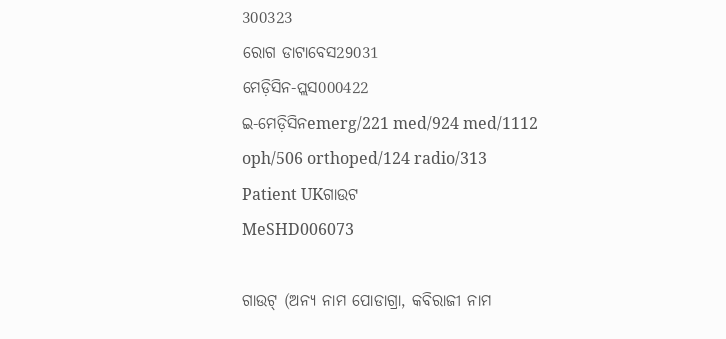300323
ରୋଗ ଡାଟାବେସ29031
ମେଡ଼ିସିନ-ପ୍ଲସ000422
ଇ-ମେଡ଼ିସିନemerg/221 med/924 med/1112 oph/506 orthoped/124 radio/313
Patient UKଗାଉଟ
MeSHD006073

ଗାଉଟ୍ (ଅନ୍ୟ ନାମ ପୋଡାଗ୍ରା, କବିରାଜୀ ନାମ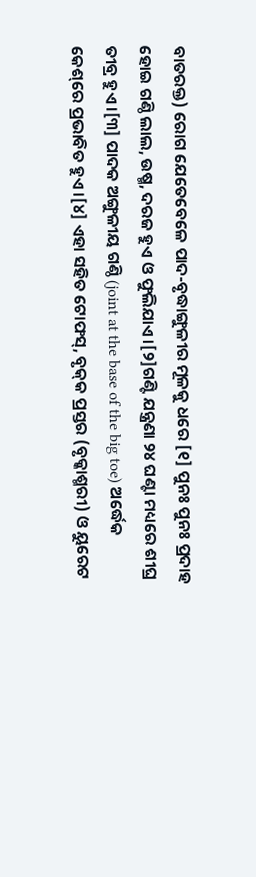ବାତରକ୍ତ) ରୋଗ ଯେତେବେଳେ ପାଦ-ବୃଦ୍ଧାଙ୍ଗୁଳୀର ମୂଳକୁ ଧରେ [୧] ପୁନଃ ପୁନଃ ପ୍ରଦାହ ହୋଇ ଗଣ୍ଠି ଲାଲ, ଉଷ୍ମ, ଦରଜ ହୁଏ ଓ ଫୁଲିଯାଏ ।[୨]ଗଣ୍ଟି ଯନ୍ତ୍ରଣା ୨୪ ଘଣ୍ଟା ମଧ୍ୟରେ ଶୀଘ୍ର ତୀବ୍ର ହୁଏ ।[୩] ପାଦକ ଅଙ୍ଗୁଳୀୟ ଗଣ୍ଠି (joint at the base of the big toe) ଅର୍ଦ୍ଧେକ କେଶ୍‌ରେ ପ୍ରଭାବିତ ହୁଏ ।[୪] ଏହା ସ‌ହିତ ଟୋଫସ୍, ବୃକ୍‌କ ପ୍ରସ୍ତର (ବୃକ୍କାଶ୍ମରୀ) ଓ ୟୁରେଟ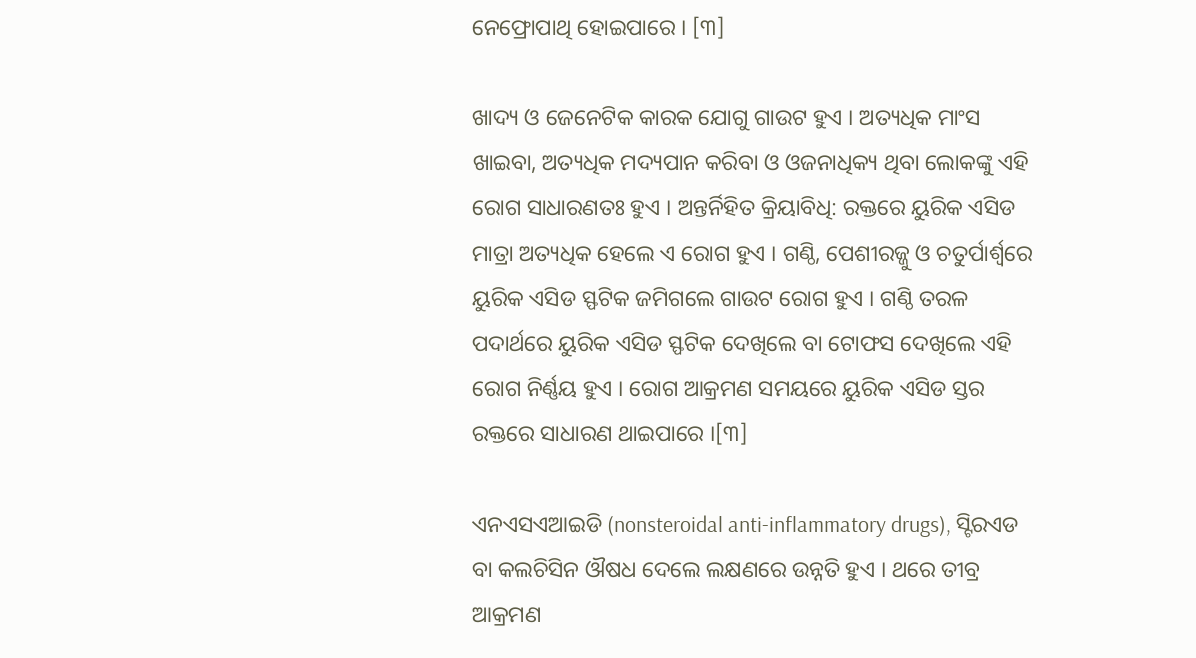ନେଫ୍ରୋପାଥି ହୋଇପାରେ । [୩]

ଖାଦ୍ୟ ଓ ଜେନେଟିକ କାରକ ଯୋଗୁ ଗାଉଟ ହୁଏ । ଅତ୍ୟଧିକ ମାଂସ ଖାଇବା, ଅତ୍ୟଧିକ ମଦ୍ୟପାନ କରିବା ଓ ଓଜନାଧିକ୍ୟ ଥିବା ଲୋକଙ୍କୁ ଏହି ରୋଗ ସାଧାରଣତଃ ହୁଏ । ଅନ୍ତର୍ନିହିତ କ୍ରିୟାବିଧି: ରକ୍ତରେ ୟୁରିକ ଏସିଡ ମାତ୍ରା ଅତ୍ୟଧିକ ହେଲେ ଏ ରୋଗ ହୁଏ । ଗଣ୍ଠି, ପେଶୀରଜ୍ଜୁ ଓ ଚତୁର୍ପାର୍ଶ୍ୱରେ ୟୁରିକ ଏସିଡ ସ୍ଫଟିକ ଜମିଗଲେ ଗାଉଟ ରୋଗ ହୁଏ । ଗଣ୍ଠି ତରଳ ପଦାର୍ଥରେ ୟୁରିକ ଏସିଡ ସ୍ଫଟିକ ଦେଖିଲେ ବା ଟୋଫସ ଦେଖିଲେ ଏହି ରୋଗ ନିର୍ଣ୍ଣୟ ହୁଏ । ରୋଗ ଆକ୍ରମଣ ସମୟରେ ୟୁରିକ ଏସିଡ ସ୍ତର ରକ୍ତରେ ସାଧାରଣ ଥାଇପାରେ ।[୩]

ଏନଏସଏଆଇଡି (nonsteroidal anti-inflammatory drugs), ସ୍ଟିରଏଡ ବା କଲଚିସିନ ଔଷଧ ଦେଲେ ଲକ୍ଷଣରେ ଉନ୍ନତି ହୁଏ । ଥରେ ତୀବ୍ର ଆକ୍ରମଣ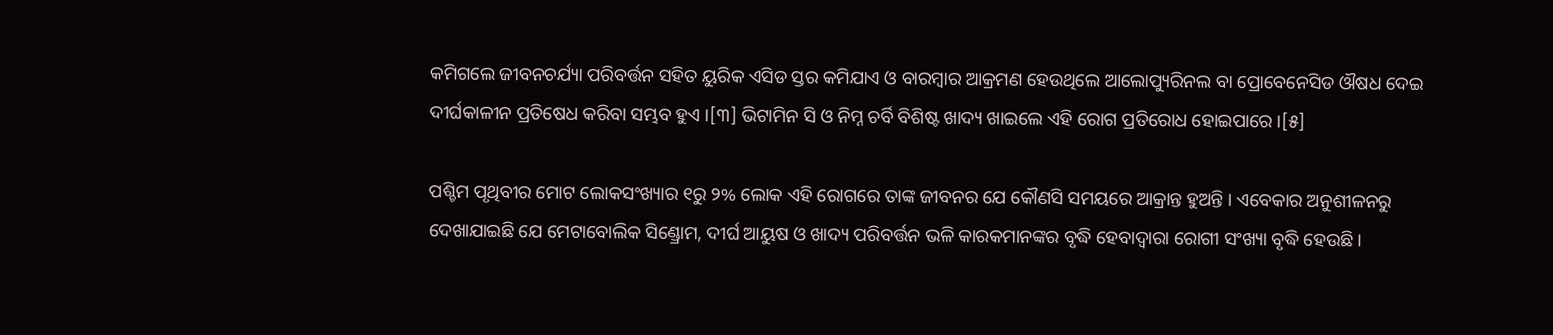କମିଗଲେ ଜୀବନ‌ଚର୍ଯ୍ୟା ପରିବର୍ତ୍ତନ ସ‌ହିତ ୟୁରିକ ଏସିଡ ସ୍ତର କମିଯାଏ ଓ ବାରମ୍ବାର ଆକ୍ରମଣ ହେଉଥିଲେ ଆଲୋପ୍ୟୁରିନଲ ବା ପ୍ରୋବେନେସିଡ ଔଷଧ ଦେଇ ଦୀର୍ଘକାଳୀନ ପ୍ରତିଷେଧ କରିବା ସମ୍ଭବ ହୁଏ ।[୩] ଭିଟାମିନ ସି ଓ ନିମ୍ନ ଚର୍ବି ବିଶିଷ୍ଟ ଖାଦ୍ୟ ଖାଇଲେ ଏହି ରୋଗ ପ୍ରତିରୋଧ ହୋଇପାରେ ।[୫]

ପଶ୍ଚିମ ପୃଥିବୀର ମୋଟ ଲୋକସଂଖ୍ୟାର ୧ରୁ ୨% ଲୋକ ଏହି ରୋଗରେ ତାଙ୍କ ଜୀବନର ଯେ କୌଣସି ସମୟରେ ଆକ୍ରାନ୍ତ ହୁଅନ୍ତି । ଏବେକାର ଅନୁଶୀଳନରୁ ଦେଖାଯାଇଛି ଯେ ମେଟାବୋଲିକ ସିଣ୍ଡ୍ରୋମ, ଦୀର୍ଘ ଆୟୁଷ ଓ ଖାଦ୍ୟ ପରିବର୍ତ୍ତନ ଭଳି କାରକମାନଙ୍କର ବୃଦ୍ଧି ହେବାଦ୍ୱାରା ରୋଗୀ ସଂଖ୍ୟା ବୃଦ୍ଧି ହେଉଛି ।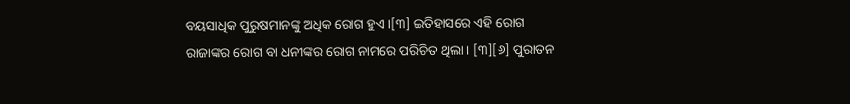ବୟସାଧିକ ପୁରୁଷମାନଙ୍କୁ ଅଧିକ ରୋଗ ହୁଏ ।[୩] ଇତିହାସରେ ଏହି ରୋଗ ରାଜାଙ୍କର ରୋଗ ବା ଧନୀଙ୍କର ରୋଗ ନାମରେ ପରିଚିତ ଥିଲା । [୩][୬] ପୁରାତନ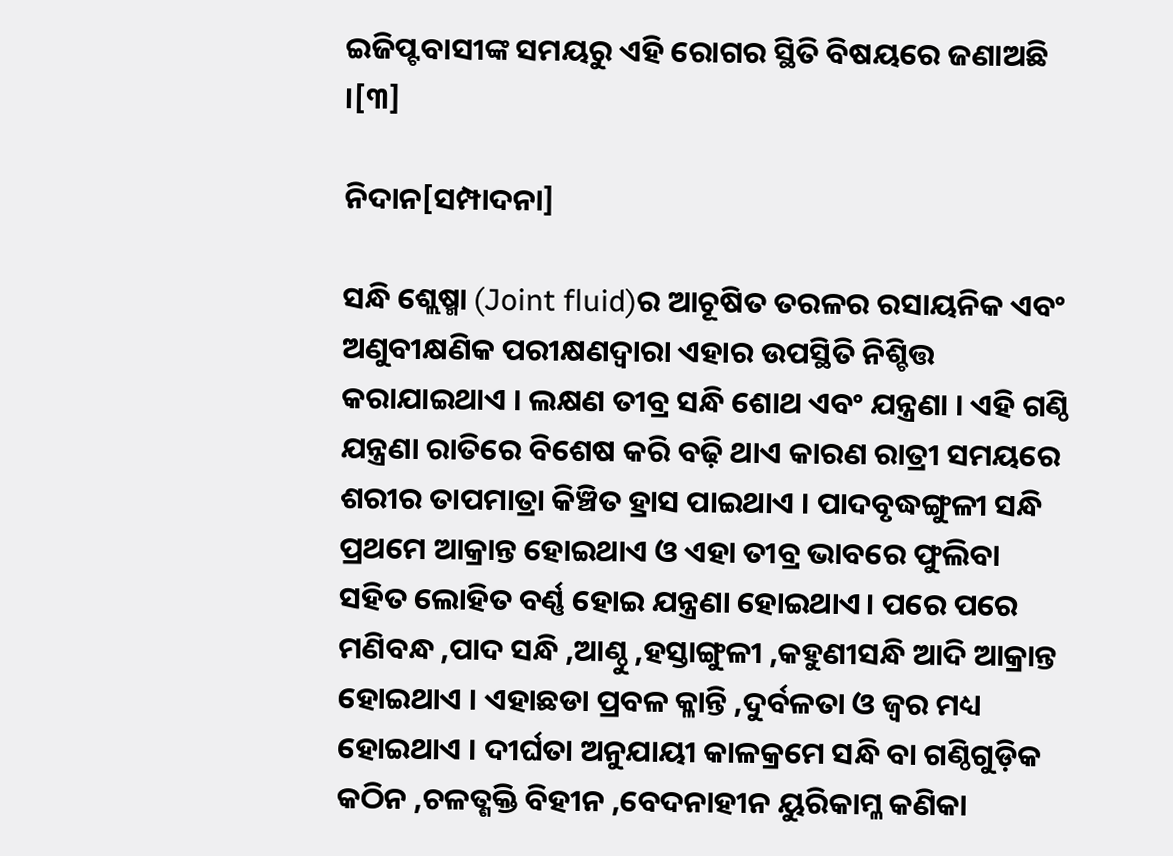ଇଜିପ୍ଟବାସୀଙ୍କ ସମୟରୁ ଏହି ରୋଗର ସ୍ଥିତି ବିଷୟରେ ଜଣାଅଛି ।[୩]

ନିଦାନ[ସମ୍ପାଦନା]

ସନ୍ଧି ଶ୍ଲେଷ୍ମା (Joint fluid)ର ଆଚୂଷିତ ତରଳର ରସାୟନିକ ଏବଂ ଅଣୁବୀକ୍ଷଣିକ ପରୀକ୍ଷଣଦ୍ୱାରା ଏହାର ଉପସ୍ଥିତି ନିଶ୍ଚିତ୍ତ କରାଯାଇଥାଏ । ଲକ୍ଷଣ ତୀବ୍ର ସନ୍ଧି ଶୋଥ ଏବଂ ଯନ୍ତ୍ରଣା । ଏହି ଗଣ୍ଠି ଯନ୍ତ୍ରଣା ରାତିରେ ବିଶେଷ କରି ବଢ଼ି ଥାଏ କାରଣ ରାତ୍ରୀ ସମୟରେ ଶରୀର ତାପମାତ୍ରା କିଞ୍ଚିତ ହ୍ରାସ ପାଇଥାଏ । ପାଦବୃଦ୍ଧଙ୍ଗୁଳୀ ସନ୍ଧି ପ୍ରଥମେ ଆକ୍ରାନ୍ତ ହୋଇଥାଏ ଓ ଏହା ତୀବ୍ର ଭାବରେ ଫୁଲିବା ସହିତ ଲୋହିତ ବର୍ଣ୍ଣ ହୋଇ ଯନ୍ତ୍ରଣା ହୋଇଥାଏ। ପରେ ପରେ ମଣିବନ୍ଧ ,ପାଦ ସନ୍ଧି ,ଆଣ୍ଠୁ ,ହସ୍ତାଙ୍ଗୁଳୀ ,କହୁଣୀସନ୍ଧି ଆଦି ଆକ୍ରାନ୍ତ ହୋଇଥାଏ । ଏହାଛଡା ପ୍ରବଳ କ୍ଳାନ୍ତି ,ଦୁର୍ବଳତା ଓ ଜ୍ୱର ମଧ୍ୟ ହୋଇଥାଏ । ଦୀର୍ଘତା ଅନୁଯାୟୀ କାଳକ୍ରମେ ସନ୍ଧି ବା ଗଣ୍ଠିଗୁଡ଼ିକ କଠିନ ,ଚଳତ୍ଶକ୍ତି ବିହୀନ ,ବେଦନାହୀନ ୟୁରିକାମ୍ଳ କଣିକା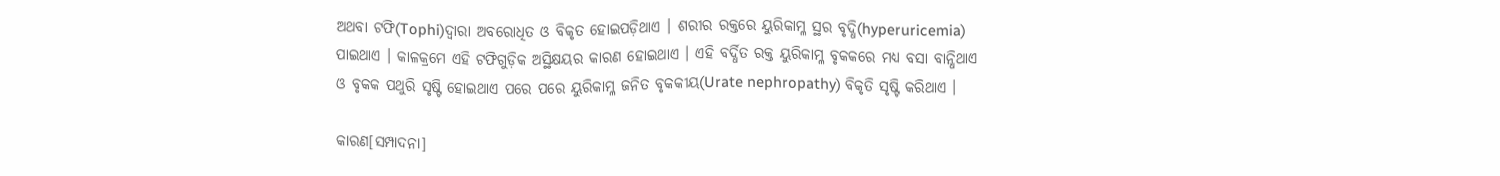ଅଥବା ଟଫି(Tophi)ଦ୍ୱାରା ଅବରୋଧିତ ଓ ବିକୃତ ହୋଇପଡ଼ିଥାଏ । ଶରୀର ରକ୍ତରେ ୟୁରିକାମ୍ଳ ସ୍ଥର ବୃଦ୍ଧି(hyperuricemia) ପାଇଥାଏ । କାଳକ୍ରମେ ଏହି ଟଫିଗୁଡ଼ିକ ଅସ୍ଥିକ୍ଷୟର କାରଣ ହୋଇଥାଏ । ଏହି ବର୍ଦ୍ଧିତ ରକ୍ତ ୟୁରିକାମ୍ଳ ବୃକକରେ ମଧ୍ୟ ବସା ବାନ୍ଧିଥାଏ ଓ ବୃକକ ପଥୁରି ସୃଷ୍ଟି ହୋଇଥାଏ ପରେ ପରେ ୟୁରିକାମ୍ଳ ଜନିତ ବୃକକୀୟ(Urate nephropathy) ବିକୃତି ସୃଷ୍ଟି କରିଥାଏ ।

କାରଣ[ସମ୍ପାଦନା]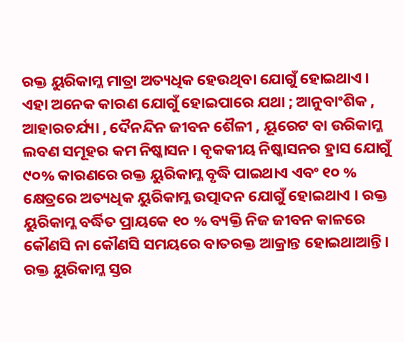ରକ୍ତ ୟୁରିକାମ୍ଳ ମାତ୍ରା ଅତ୍ୟଧିକ ହେଉଥିବା ଯୋଗୁଁ ହୋଇଥାଏ । ଏହା ଅନେକ କାରଣ ଯୋଗୁଁ ହୋଇପାରେ ଯଥା ; ଆନୁବାଂଶିକ , ଆହାରଚର୍ଯ୍ୟା , ଦୈନନ୍ଦିନ ଜୀବନ ଶୈଳୀ , ୟୂରେଟ ବା ଉରିକାମ୍ଳ ଲବଣ ସମୂହର କମ ନିଷ୍କାସନ । ବୃକକୀୟ ନିଷ୍କାସନର ହ୍ରାସ ଯୋଗୁଁ ୯୦% କାରଣରେ ରକ୍ତ ୟୁରିକାମ୍ଳ ବୃଦ୍ଧି ପାଇଥାଏ ଏବଂ ୧୦ % କ୍ଷେତ୍ରରେ ଅତ୍ୟଧିକ ୟୁରିକାମ୍ଳ ଉତ୍ପାଦନ ଯୋଗୁଁ ହୋଇଥାଏ । ରକ୍ତ ୟୁରିକାମ୍ଳ ବର୍ଦ୍ଧିତ ପ୍ରାୟକେ ୧୦ % ବ୍ୟକ୍ତି ନିଜ ଜୀବନ କାଳରେ କୌଣସି ନା କୌଣସି ସମୟରେ ବାତରକ୍ତ ଆକ୍ରାନ୍ତ ହୋଇଥାଆନ୍ତି । ରକ୍ତ ୟୁରିକାମ୍ଳ ସ୍ତର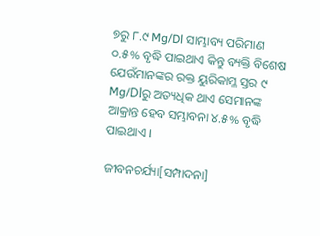୭ରୁ ୮.୯ Mg/Dl ସାମ୍ଭାବ୍ୟ ପରିମାଣ ୦.୫% ବୃଦ୍ଧି ପାଇଥାଏ କିନ୍ତୁ ବ୍ୟକ୍ତି ବିଶେଷ ଯେଉଁମାନଙ୍କର ରକ୍ତ ୟୁରିକାମ୍ଳ ସ୍ତର ୯ Mg/Dlରୁ ଅତ୍ୟଧିକ ଥାଏ ସେମାନଙ୍କ ଆକ୍ରାନ୍ତ ହେବ ସମ୍ଭାବନା ୪.୫% ବୃଦ୍ଧି ପାଇଥାଏ ।

ଜୀବନଚର୍ଯ୍ୟା[ସମ୍ପାଦନା]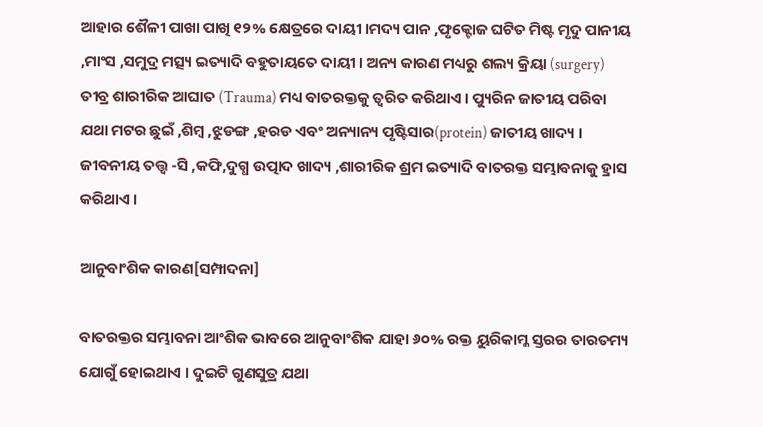ଆହାର ଶୈଳୀ ପାଖା ପାଖି ୧୨% କ୍ଷେତ୍ରରେ ଦାୟୀ ।ମଦ୍ୟ ପାନ ,ଫୃକ୍ଟୋଜ ଘଟିତ ମିଷ୍ଟ ମୃଦୁ ପାନୀୟ ,ମାଂସ ,ସମୁଦ୍ର ମତ୍ସ୍ୟ ଇତ୍ୟାଦି ବହୁତାୟତେ ଦାୟୀ । ଅନ୍ୟ କାରଣ ମଧ୍ୟରୁ ଶଲ୍ୟ କ୍ରିୟା (surgery) ତୀବ୍ର ଶାରୀରିକ ଆଘାତ (Trauma) ମଧ୍ୟ ବାତରକ୍ତକୁ ତ୍ୱରିତ କରିଥାଏ । ପ୍ୟୁରିନ ଜାତୀୟ ପରିବା ଯଥା ମଟର ଛୁଇଁ ,ଶିମ୍ବ ,ଝୁଡଙ୍ଗ ,ହରଡ ଏବଂ ଅନ୍ୟାନ୍ୟ ପୃଷ୍ଟିସାର(protein) ଜାତୀୟ ଖାଦ୍ୟ । ଜୀବନୀୟ ତତ୍ତ୍ୱ -ସି ,କଫି,ଦୁଗ୍ଧ ଉତ୍ପାଦ ଖାଦ୍ୟ ,ଶାରୀରିକ ଶ୍ରମ ଇତ୍ୟାଦି ବାତରକ୍ତ ସମ୍ଭାବନାକୁ ହ୍ରାସ କରିଥାଏ ।

ଆନୁବାଂଶିକ କାରଣ[ସମ୍ପାଦନା]

ବାତରକ୍ତର ସମ୍ଭାବନା ଆଂଶିକ ଭାବରେ ଆନୁବାଂଶିକ ଯାହା ୬୦% ରକ୍ତ ୟୁରିକାମ୍ଳ ସ୍ତରର ତାରତମ୍ୟ ଯୋଗୁଁ ହୋଇଥାଏ । ଦୁଇଟି ଗୁଣସୁତ୍ର ଯଥା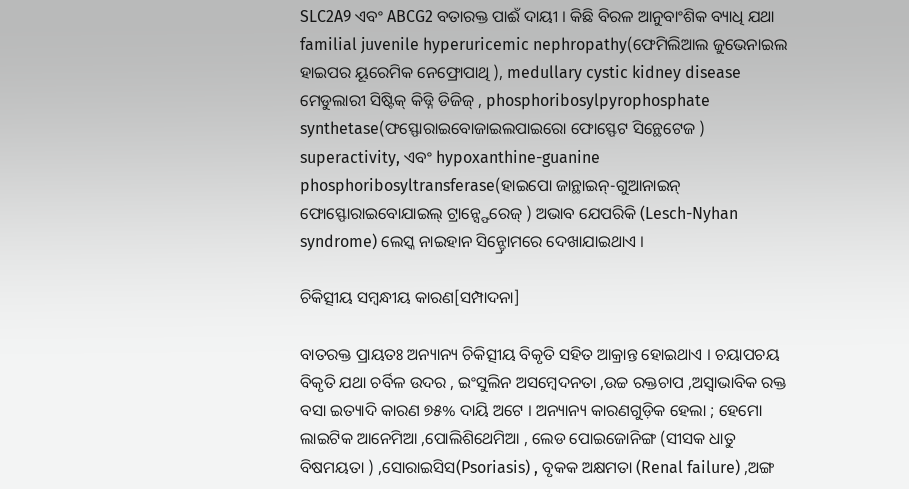SLC2A9 ଏବଂ ABCG2 ବତାରକ୍ତ ପାଈଁ ଦାୟୀ । କିଛି ବିରଳ ଆନୁବାଂଶିକ ବ୍ୟାଧି ଯଥା familial juvenile hyperuricemic nephropathy(ଫେମିଲିଆଲ ଜୁଭେନାଇଲ ହାଇପର ୟୂରେମିକ ନେଫ୍ରୋପାଥି ), medullary cystic kidney disease ମେଡୁଲାରୀ ସିଷ୍ଟିକ୍ କିଡ୍ନି ଡିଜିଜ୍ , phosphoribosylpyrophosphate synthetase(ଫସ୍ଫୋରାଇବୋଜାଇଲପାଇରୋ ଫୋସ୍ଫେଟ ସିନ୍ଥେଟେଜ ) superactivity, ଏବଂ hypoxanthine-guanine phosphoribosyltransferase(ହାଇପୋ ଜାନ୍ଥାଇନ୍-ଗୁଆନାଇନ୍ ଫୋସ୍ଫୋରାଇବୋଯାଇଲ୍ ଟ୍ରାନ୍ସ୍ଫେରେଜ୍ ) ଅଭାବ ଯେପରିକି (Lesch-Nyhan syndrome) ଲେସ୍କ ନାଇହାନ ସିନ୍ଡ୍ରୋମରେ ଦେଖାଯାଇଥାଏ ।

ଚିକିତ୍ସୀୟ ସମ୍ବନ୍ଧୀୟ କାରଣ[ସମ୍ପାଦନା]

ବାତରକ୍ତ ପ୍ରାୟତଃ ଅନ୍ୟାନ୍ୟ ଚିକିତ୍ସୀୟ ବିକୃତି ସହିତ ଆକ୍ରାନ୍ତ ହୋଇଥାଏ । ଚୟାପଚୟ ବିକୃତି ଯଥା ଚର୍ବିଳ ଉଦର , ଇଂସୁଲିନ ଅସମ୍ବେଦନତା ,ଉଚ୍ଚ ରକ୍ତଚାପ ,ଅସ୍ୱାଭାବିକ ରକ୍ତ ବସା ଇତ୍ୟାଦି କାରଣ ୭୫% ଦାୟି ଅଟେ । ଅନ୍ୟାନ୍ୟ କାରଣଗୁଡ଼ିକ ହେଲା ; ହେମୋ ଲାଇଟିକ ଆନେମିଆ ,ପୋଲିଶିଥେମିଆ , ଲେଡ ପୋଇଜୋନିଙ୍ଗ (ସୀସକ ଧାତୁ ବିଷମୟତା ) ,ସୋରାଇସିସ(Psoriasis) , ବୃକକ ଅକ୍ଷମତା (Renal failure) ,ଅଙ୍ଗ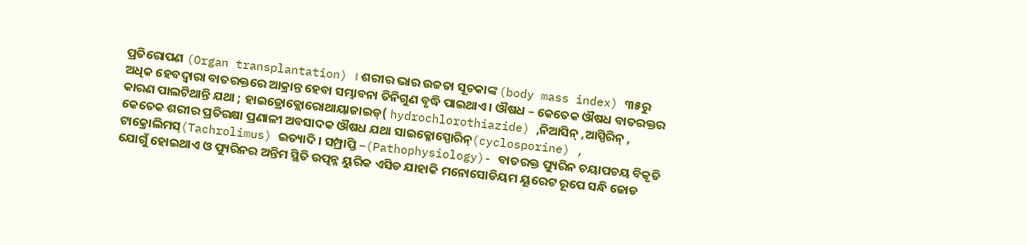ପ୍ରତିରୋପଣ (Organ transplantation) । ଶରୀର ଭାର ଉଚ୍ଚତା ସୂଚକାଙ୍କ (body mass index) ୩୫ରୁ ଅଧିକ ହେବଦ୍ୱାରା ବାତରକ୍ତରେ ଆକ୍ରାନ୍ତ ହେବା ସମ୍ଭାବନା ତିନିଗୁଣ ବୃଦ୍ଧି ପାଇଥାଏ । ଔଷଧ – କେତେକ ଔଷଧ ବାତରକ୍ତର କାରଣ ପାଲଟିଥାନ୍ତି ଯଥା ; ହାଇଡ୍ରୋକ୍ଲୋରୋଥାୟାଜାଇଡ୍( hydrochlorothiazide) ,ନିଆସିନ୍ ,ଆସ୍ପିରିନ୍ , କେତେକ ଶରୀର ପ୍ରତିରକ୍ଷା ପ୍ରଣାଳୀ ଅବସାଦକ ଔଷଧ ଯଥା ସାଇକ୍ଳୋସ୍ପୋରିନ୍(cyclosporine) , ଟାକ୍ରୋଲିମସ୍(Tachrolimus) ଇତ୍ୟାଦି । ସମ୍ପ୍ରାପ୍ତି –(Pathophysiology)- ବାତରକ୍ତ ପ୍ୟୁରିନ ଚୟାପଚୟ ବିକୃତି ଯୋଗୁଁ ହୋଇଥାଏ ଓ ପ୍ୟୁରିନର ଅନ୍ତିମ ସ୍ଥିତି ଉତ୍ପନ୍ନ ୟୁରିକ ଏସିଡ ଯାହାକି ମନୋସୋଡିୟମ ୟୂରେଟ ରୂପେ ସନ୍ଧି ଜୋଡ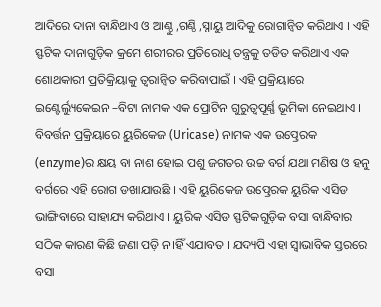ଆଦିରେ ଦାନା ବାନ୍ଧିଥାଏ ଓ ଆଣ୍ଠୁ ,ଗଣ୍ଠି ,ସ୍ନାୟୁ ଆଦିକୁ ରୋଗାନ୍ୱିତ କରିଥାଏ । ଏହି ସ୍ଫଟିକ ଦାନାଗୁଡ଼ିକ କ୍ରମେ ଶରୀରର ପ୍ରତିରୋଧି ତନ୍ତ୍ରକୁ ତଡିତ କରିଥାଏ ଏକ ଶୋଥକାରୀ ପ୍ରତିକ୍ରିୟାକୁ ତ୍ୱରାନ୍ୱିତ କରିବାପାଇଁ । ଏହି ପ୍ରକ୍ରିୟାରେ ଇଣ୍ଟେର୍ଲ୍ୟୁକେଇନ –ବିଟା ନାମକ ଏକ ପ୍ରୋଟିନ ଗୁରୁତ୍ୱପୂର୍ଣ୍ଣ ଭୂମିକା ନେଇଥାଏ । ବିବର୍ତ୍ତନ ପ୍ରକ୍ରିୟାରେ ୟୁରିକେଜ (Uricase) ନାମକ ଏକ ଉତ୍ପ୍ରେରକ (enzyme)ର କ୍ଷୟ ବା ନାଶ ହୋଇ ପଶୁ ଜଗତର ଉଚ୍ଚ ବର୍ଗ ଯଥା ମଣିଷ ଓ ହନୁ ବର୍ଗରେ ଏହି ରୋଗ ଡଖାଯାଉଛି । ଏହି ୟୁରିକେଜ ଉତ୍ପ୍ରେରକ ୟୁରିକ ଏସିଡ ଭାଙ୍ଗିବାରେ ସାହାଯ୍ୟ କରିଥାଏ । ୟୁରିକ ଏସିଡ ସ୍ଫଟିକଗୁଡ଼ିକ ବସା ବାନ୍ଧିବାର ସଠିକ କାରଣ କିଛି ଜଣା ପଡ଼ି ନ।ହିଁ ଏଯାବତ । ଯଦ୍ୟପି ଏହା ସ୍ୱାଭାବିକ ସ୍ତରରେ ବସା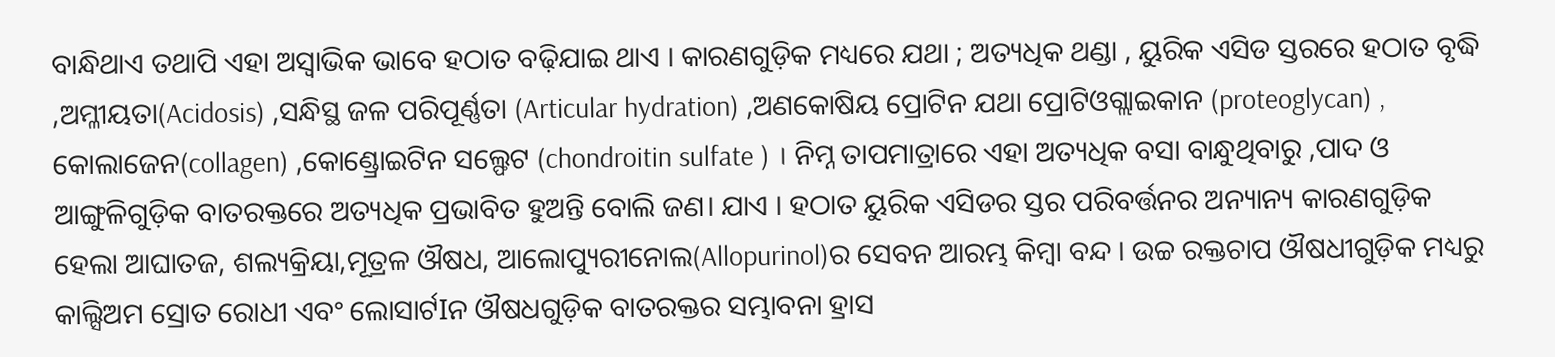ବାନ୍ଧିଥାଏ ତଥାପି ଏହା ଅସ୍ୱାଭିକ ଭାବେ ହଠାତ ବଢ଼ିଯାଇ ଥାଏ । କାରଣଗୁଡ଼ିକ ମଧ୍ୟରେ ଯଥା ; ଅତ୍ୟଧିକ ଥଣ୍ଡା , ୟୁରିକ ଏସିଡ ସ୍ତରରେ ହଠାତ ବୃଦ୍ଧି ,ଅମ୍ଳୀୟତା(Acidosis) ,ସନ୍ଧିସ୍ଥ ଜଳ ପରିପୂର୍ଣ୍ଣତା (Articular hydration) ,ଅଣକୋଷିୟ ପ୍ରୋଟିନ ଯଥା ପ୍ରୋଟିଓଗ୍ଲାଇକାନ (proteoglycan) , କୋଲାଜେନ(collagen) ,କୋଣ୍ଡ୍ରୋଇଟିନ ସଲ୍ଫେଟ (chondroitin sulfate ) । ନିମ୍ନ ତାପମାତ୍ରାରେ ଏହା ଅତ୍ୟଧିକ ବସା ବାନ୍ଧୁଥିବାରୁ ,ପାଦ ଓ ଆଙ୍ଗୁଳିଗୁଡ଼ିକ ବାତରକ୍ତରେ ଅତ୍ୟଧିକ ପ୍ରଭାବିତ ହୁଅନ୍ତି ବୋଲି ଜଣ। ଯାଏ । ହଠାତ ୟୁରିକ ଏସିଡର ସ୍ତର ପରିବର୍ତ୍ତନର ଅନ୍ୟାନ୍ୟ କାରଣଗୁଡ଼ିକ ହେଲା ଆଘାତଜ, ଶଲ୍ୟକ୍ରିୟା,ମୂତ୍ରଳ ଔଷଧ, ଆଲୋପ୍ୟୁରୀନୋଲ(Allopurinol)ର ସେବନ ଆରମ୍ଭ କିମ୍ବା ବନ୍ଦ । ଉଚ୍ଚ ରକ୍ତଚାପ ଔଷଧୀଗୁଡ଼ିକ ମଧ୍ୟରୁ କାଲ୍ସିଅମ ସ୍ରୋତ ରୋଧୀ ଏବଂ ଲୋସାର୍ଟIନ ଔଷଧଗୁଡ଼ିକ ବାତରକ୍ତର ସମ୍ଭାବନା ହ୍ରାସ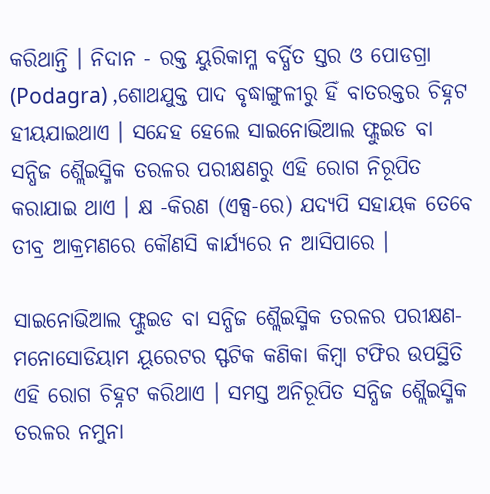କରିଥାନ୍ତି । ନିଦାନ - ରକ୍ତ ୟୁରିକାମ୍ଳ ବର୍ଦ୍ଧିତ ସ୍ତର ଓ ପୋଡଗ୍ରା (Podagra) ,ଶୋଥଯୁକ୍ତ ପାଦ ବୃଦ୍ଧାଙ୍ଗୁଳୀରୁ ହିଁ ବାତରକ୍ତର ଚିହ୍ନଟ ହୀୟଯାଇଥାଏ । ସନ୍ଦେହ ହେଲେ ସାଇନୋଭିଆଲ ଫ୍ଲୁଇଡ ବା ସନ୍ଧିଜ ଶ୍ଲୈଇସ୍ମିକ ତରଳର ପରୀକ୍ଷଣରୁ ଏହି ରୋଗ ନିରୂପିତ କରାଯାଇ ଥାଏ । କ୍ଷ -କିରଣ (ଏକ୍ସ-ରେ) ଯଦ୍ୟପି ସହାୟକ ତେବେ ତୀବ୍ର ଆକ୍ରମଣରେ କୌଣସି କାର୍ଯ୍ୟରେ ନ ଆସିପାରେ ।

ସାଇନୋଭିଆଲ ଫ୍ଲୁଇଡ ବା ସନ୍ଧିଜ ଶ୍ଲୈଇସ୍ମିକ ତରଳର ପରୀକ୍ଷଣ- ମନୋସୋଡିୟାମ ୟୂରେଟର ସ୍ଫଟିକ କଣିକା କିମ୍ବା ଟଫିର ଉପସ୍ଥିତି ଏହି ରୋଗ ଚିହ୍ନଟ କରିଥାଏ । ସମସ୍ତ ଅନିରୂପିତ ସନ୍ଧିଜ ଶ୍ଲୈଇସ୍ମିକ ତରଳର ନମୁନା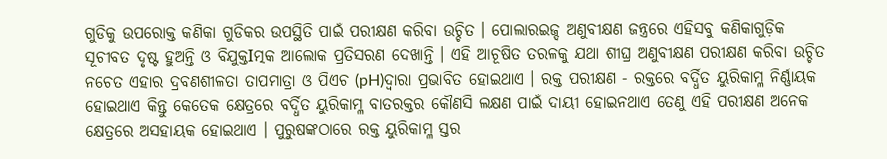ଗୁଡିକୁ ଉପରୋକ୍ତ କଣିକା ଗୁଡିକର ଉପସ୍ଥିତି ପାଇଁ ପରୀକ୍ଷଣ କରିବା ଉଚ୍ଚିତ । ପୋଲାରଇଜ୍ଦ ଅଣୁବୀକ୍ଷଣ ଜନ୍ତ୍ରରେ ଏହିସବୁ କଣିକାଗୁଡ଼ିକ ସୂଚୀବତ ଦୃଷ୍ଟ ହୁଅନ୍ତି ଓ ବିଯୁକ୍ତIତ୍ମକ ଆଲୋକ ପ୍ରତିସରଣ ଦେଖାନ୍ତି । ଏହି ଆଚୂଷିତ ତରଳକୁ ଯଥା ଶୀଘ୍ର ଅଣୁବୀକ୍ଷଣ ପରୀକ୍ଷଣ କରିବା ଉଚ୍ଚିତ ନଚେତ ଏହାର ଦ୍ରବଣଶୀଳତା ତାପମାତ୍ରା ଓ ପିଏଚ (pH)ଦ୍ୱାରା ପ୍ରଭାବିତ ହୋଇଥାଏ । ରକ୍ତ ପରୀକ୍ଷଣ - ରକ୍ତରେ ବର୍ଦ୍ଧିତ ୟୁରିକାମ୍ଳ ନିର୍ଣ୍ଣାୟକ ହୋଇଥାଏ କିନ୍ତୁ କେତେକ କ୍ଷେତ୍ରରେ ବର୍ଦ୍ଧିତ ୟୁରିକାମ୍ଳ ବାତରକ୍ତର କୌଣସି ଲକ୍ଷଣ ପାଇଁ ଦାୟୀ ହୋଇନଥାଏ ତେଣୁ ଏହି ପରୀକ୍ଷଣ ଅନେକ କ୍ଷେତ୍ରରେ ଅସହାୟକ ହୋଇଥାଏ । ପୁରୁଷଙ୍କଠାରେ ରକ୍ତ ୟୁରିକାମ୍ଳ ସ୍ତର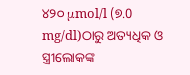୪୨୦ μmol/l (୭.0 mg/dl)ଠାରୁ ଅତ୍ୟଧିକ ଓ ସ୍ତ୍ରୀଲୋକଙ୍କ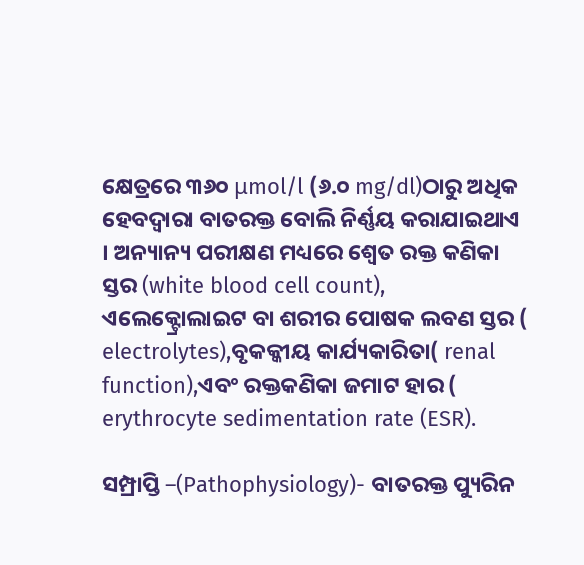କ୍ଷେତ୍ରରେ ୩୬୦ μmol/l (୬.୦ mg/dl)ଠାରୁ ଅଧିକ ହେବଦ୍ୱାରା ବାତରକ୍ତ ବୋଲି ନିର୍ଣ୍ଣୟ କରାଯାଇଥାଏ । ଅନ୍ୟାନ୍ୟ ପରୀକ୍ଷଣ ମଧ୍ୟରେ ଶ୍ୱେତ ରକ୍ତ କଣିକା ସ୍ତର (white blood cell count), ଏଲେକ୍ଟ୍ରୋଲାଇଟ ବା ଶରୀର ପୋଷକ ଲବଣ ସ୍ତର ( electrolytes),ବୃକକ୍କୀୟ କାର୍ଯ୍ୟକାରିତା( renal function),ଏବଂ ରକ୍ତକଣିକା ଜମାଟ ହାର ( erythrocyte sedimentation rate (ESR).

ସମ୍ପ୍ରାପ୍ତି –(Pathophysiology)- ବାତରକ୍ତ ପ୍ୟୁରିନ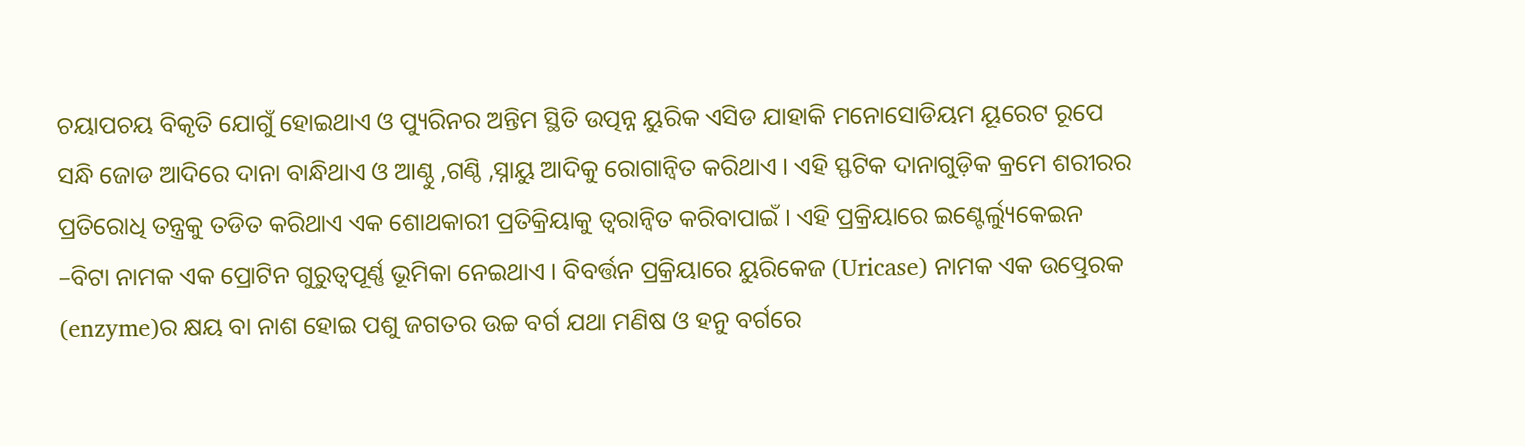ଚୟାପଚୟ ବିକୃତି ଯୋଗୁଁ ହୋଇଥାଏ ଓ ପ୍ୟୁରିନର ଅନ୍ତିମ ସ୍ଥିତି ଉତ୍ପନ୍ନ ୟୁରିକ ଏସିଡ ଯାହାକି ମନୋସୋଡିୟମ ୟୂରେଟ ରୂପେ ସନ୍ଧି ଜୋଡ ଆଦିରେ ଦାନା ବାନ୍ଧିଥାଏ ଓ ଆଣ୍ଠୁ ,ଗଣ୍ଠି ,ସ୍ନାୟୁ ଆଦିକୁ ରୋଗାନ୍ୱିତ କରିଥାଏ । ଏହି ସ୍ଫଟିକ ଦାନାଗୁଡ଼ିକ କ୍ରମେ ଶରୀରର ପ୍ରତିରୋଧି ତନ୍ତ୍ରକୁ ତଡିତ କରିଥାଏ ଏକ ଶୋଥକାରୀ ପ୍ରତିକ୍ରିୟାକୁ ତ୍ୱରାନ୍ୱିତ କରିବାପାଇଁ । ଏହି ପ୍ରକ୍ରିୟାରେ ଇଣ୍ଟେର୍ଲ୍ୟୁକେଇନ –ବିଟା ନାମକ ଏକ ପ୍ରୋଟିନ ଗୁରୁତ୍ୱପୂର୍ଣ୍ଣ ଭୂମିକା ନେଇଥାଏ । ବିବର୍ତ୍ତନ ପ୍ରକ୍ରିୟାରେ ୟୁରିକେଜ (Uricase) ନାମକ ଏକ ଉତ୍ପ୍ରେରକ (enzyme)ର କ୍ଷୟ ବା ନାଶ ହୋଇ ପଶୁ ଜଗତର ଉଚ୍ଚ ବର୍ଗ ଯଥା ମଣିଷ ଓ ହନୁ ବର୍ଗରେ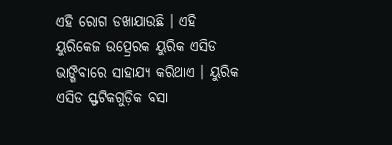ଏହି ରୋଗ ଡଖାଯାଉଛି । ଏହି ୟୁରିକେଜ ଉତ୍ପ୍ରେରକ ୟୁରିକ ଏସିଡ ଭାଙ୍ଗିବାରେ ସାହାଯ୍ୟ କରିଥାଏ । ୟୁରିକ ଏସିଡ ସ୍ଫଟିକଗୁଡ଼ିକ ବସା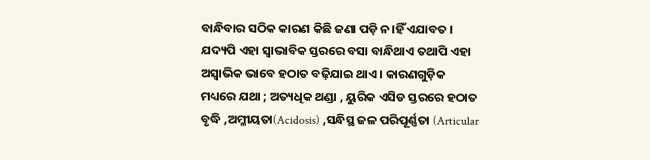ବାନ୍ଧିବାର ସଠିକ କାରଣ କିଛି ଜଣା ପଡ଼ି ନ।ହିଁ ଏଯାବତ । ଯଦ୍ୟପି ଏହା ସ୍ୱାଭାବିକ ସ୍ତରରେ ବସା ବାନ୍ଧିଥାଏ ତଥାପି ଏହା ଅସ୍ୱାଭିକ ଭାବେ ହଠାତ ବଢ଼ିଯାଇ ଥାଏ । କାରଣଗୁଡ଼ିକ ମଧ୍ୟରେ ଯଥା ; ଅତ୍ୟଧିକ ଥଣ୍ଡା , ୟୁରିକ ଏସିଡ ସ୍ତରରେ ହଠାତ ବୃଦ୍ଧି ,ଅମ୍ଳୀୟତା(Acidosis) ,ସନ୍ଧିସ୍ଥ ଜଳ ପରିପୂର୍ଣ୍ଣତା (Articular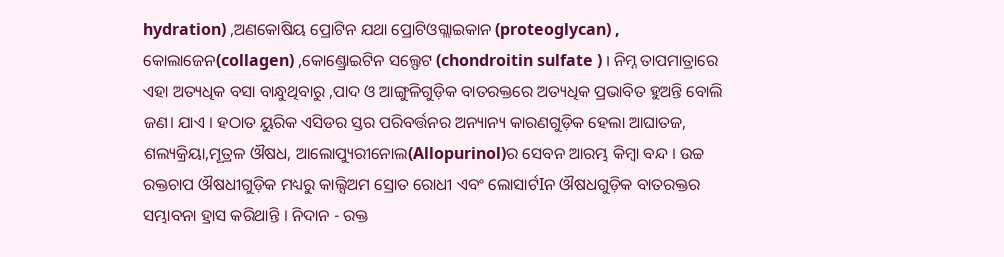hydration) ,ଅଣକୋଷିୟ ପ୍ରୋଟିନ ଯଥା ପ୍ରୋଟିଓଗ୍ଲାଇକାନ (proteoglycan) , କୋଲାଜେନ(collagen) ,କୋଣ୍ଡ୍ରୋଇଟିନ ସଲ୍ଫେଟ (chondroitin sulfate ) । ନିମ୍ନ ତାପମାତ୍ରାରେ ଏହା ଅତ୍ୟଧିକ ବସା ବାନ୍ଧୁଥିବାରୁ ,ପାଦ ଓ ଆଙ୍ଗୁଳିଗୁଡ଼ିକ ବାତରକ୍ତରେ ଅତ୍ୟଧିକ ପ୍ରଭାବିତ ହୁଅନ୍ତି ବୋଲି ଜଣ। ଯାଏ । ହଠାତ ୟୁରିକ ଏସିଡର ସ୍ତର ପରିବର୍ତ୍ତନର ଅନ୍ୟାନ୍ୟ କାରଣଗୁଡ଼ିକ ହେଲା ଆଘାତଜ, ଶଲ୍ୟକ୍ରିୟା,ମୂତ୍ରଳ ଔଷଧ, ଆଲୋପ୍ୟୁରୀନୋଲ(Allopurinol)ର ସେବନ ଆରମ୍ଭ କିମ୍ବା ବନ୍ଦ । ଉଚ୍ଚ ରକ୍ତଚାପ ଔଷଧୀଗୁଡ଼ିକ ମଧ୍ୟରୁ କାଲ୍ସିଅମ ସ୍ରୋତ ରୋଧୀ ଏବଂ ଲୋସାର୍ଟIନ ଔଷଧଗୁଡ଼ିକ ବାତରକ୍ତର ସମ୍ଭାବନା ହ୍ରାସ କରିଥାନ୍ତି । ନିଦାନ - ରକ୍ତ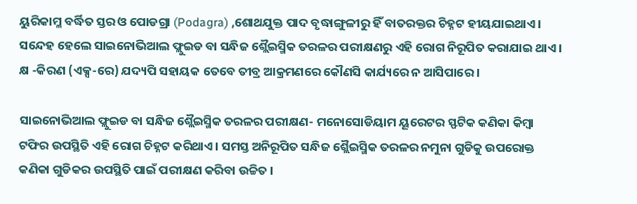ୟୁରିକାମ୍ଳ ବର୍ଦ୍ଧିତ ସ୍ତର ଓ ପୋଡଗ୍ରା (Podagra) ,ଶୋଥଯୁକ୍ତ ପାଦ ବୃଦ୍ଧାଙ୍ଗୁଳୀରୁ ହିଁ ବାତରକ୍ତର ଚିହ୍ନଟ ହୀୟଯାଇଥାଏ । ସନ୍ଦେହ ହେଲେ ସାଇନୋଭିଆଲ ଫ୍ଲୁଇଡ ବା ସନ୍ଧିଜ ଶ୍ଲୈଇସ୍ମିକ ତରଳର ପରୀକ୍ଷଣରୁ ଏହି ରୋଗ ନିରୂପିତ କରାଯାଇ ଥାଏ । କ୍ଷ -କିରଣ (ଏକ୍ସ-ରେ) ଯଦ୍ୟପି ସହାୟକ ତେବେ ତୀବ୍ର ଆକ୍ରମଣରେ କୌଣସି କାର୍ଯ୍ୟରେ ନ ଆସିପାରେ ।

ସାଇନୋଭିଆଲ ଫ୍ଲୁଇଡ ବା ସନ୍ଧିଜ ଶ୍ଲୈଇସ୍ମିକ ତରଳର ପରୀକ୍ଷଣ- ମନୋସୋଡିୟାମ ୟୂରେଟର ସ୍ଫଟିକ କଣିକା କିମ୍ବା ଟଫିର ଉପସ୍ଥିତି ଏହି ରୋଗ ଚିହ୍ନଟ କରିଥାଏ । ସମସ୍ତ ଅନିରୂପିତ ସନ୍ଧିଜ ଶ୍ଲୈଇସ୍ମିକ ତରଳର ନମୁନା ଗୁଡିକୁ ଉପରୋକ୍ତ କଣିକା ଗୁଡିକର ଉପସ୍ଥିତି ପାଇଁ ପରୀକ୍ଷଣ କରିବା ଉଚ୍ଚିତ ।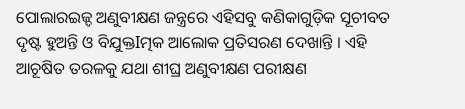ପୋଲାରଇଜ୍ଦ ଅଣୁବୀକ୍ଷଣ ଜନ୍ତ୍ରରେ ଏହିସବୁ କଣିକାଗୁଡ଼ିକ ସୂଚୀବତ ଦୃଷ୍ଟ ହୁଅନ୍ତି ଓ ବିଯୁକ୍ତIତ୍ମକ ଆଲୋକ ପ୍ରତିସରଣ ଦେଖାନ୍ତି । ଏହି ଆଚୂଷିତ ତରଳକୁ ଯଥା ଶୀଘ୍ର ଅଣୁବୀକ୍ଷଣ ପରୀକ୍ଷଣ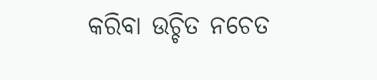କରିବା ଉଚ୍ଚିତ ନଚେତ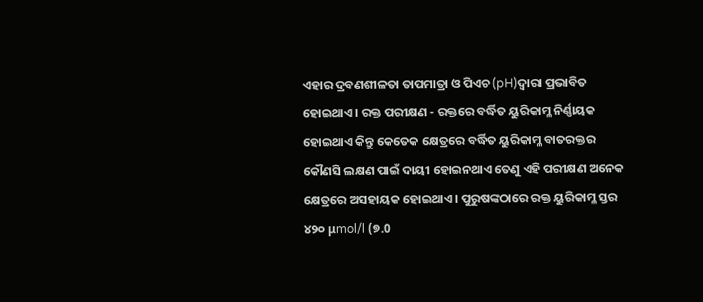ଏହାର ଦ୍ରବଣଶୀଳତା ତାପମାତ୍ରା ଓ ପିଏଚ (pH)ଦ୍ୱାରା ପ୍ରଭାବିତ ହୋଇଥାଏ । ରକ୍ତ ପରୀକ୍ଷଣ - ରକ୍ତରେ ବର୍ଦ୍ଧିତ ୟୁରିକାମ୍ଳ ନିର୍ଣ୍ଣାୟକ ହୋଇଥାଏ କିନ୍ତୁ କେତେକ କ୍ଷେତ୍ରରେ ବର୍ଦ୍ଧିତ ୟୁରିକାମ୍ଳ ବାତରକ୍ତର କୌଣସି ଲକ୍ଷଣ ପାଇଁ ଦାୟୀ ହୋଇନଥାଏ ତେଣୁ ଏହି ପରୀକ୍ଷଣ ଅନେକ କ୍ଷେତ୍ରରେ ଅସହାୟକ ହୋଇଥାଏ । ପୁରୁଷଙ୍କଠାରେ ରକ୍ତ ୟୁରିକାମ୍ଳ ସ୍ତର ୪୨୦ μmol/l (୭.0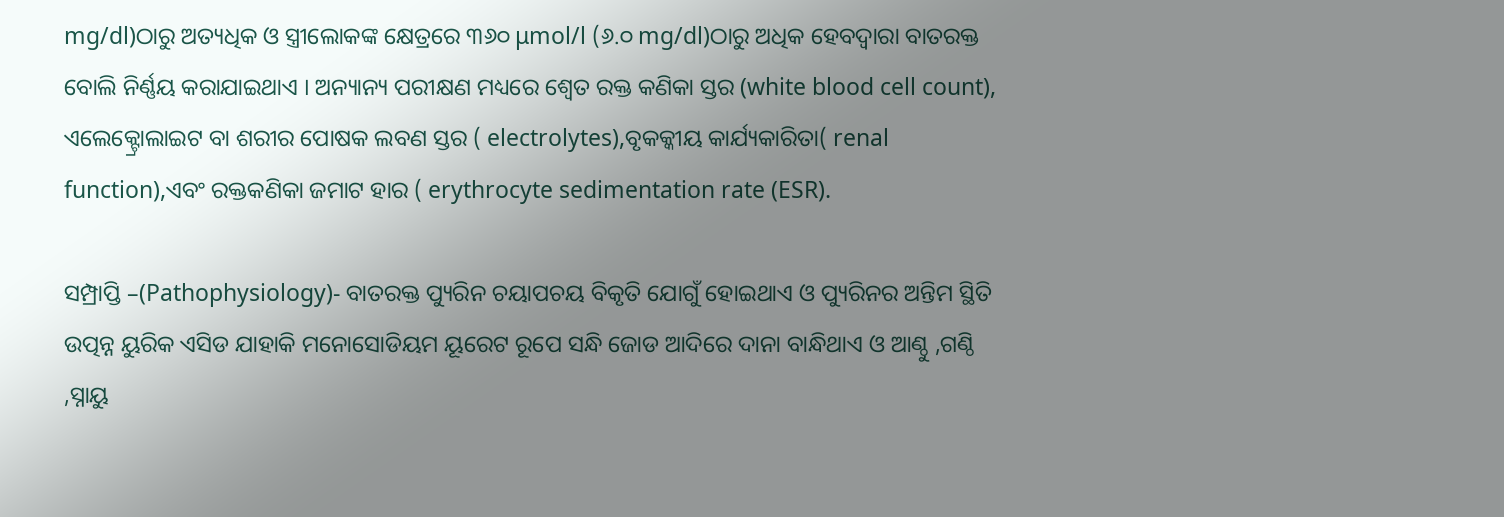mg/dl)ଠାରୁ ଅତ୍ୟଧିକ ଓ ସ୍ତ୍ରୀଲୋକଙ୍କ କ୍ଷେତ୍ରରେ ୩୬୦ μmol/l (୬.୦ mg/dl)ଠାରୁ ଅଧିକ ହେବଦ୍ୱାରା ବାତରକ୍ତ ବୋଲି ନିର୍ଣ୍ଣୟ କରାଯାଇଥାଏ । ଅନ୍ୟାନ୍ୟ ପରୀକ୍ଷଣ ମଧ୍ୟରେ ଶ୍ୱେତ ରକ୍ତ କଣିକା ସ୍ତର (white blood cell count), ଏଲେକ୍ଟ୍ରୋଲାଇଟ ବା ଶରୀର ପୋଷକ ଲବଣ ସ୍ତର ( electrolytes),ବୃକକ୍କୀୟ କାର୍ଯ୍ୟକାରିତା( renal function),ଏବଂ ରକ୍ତକଣିକା ଜମାଟ ହାର ( erythrocyte sedimentation rate (ESR).

ସମ୍ପ୍ରାପ୍ତି –(Pathophysiology)- ବାତରକ୍ତ ପ୍ୟୁରିନ ଚୟାପଚୟ ବିକୃତି ଯୋଗୁଁ ହୋଇଥାଏ ଓ ପ୍ୟୁରିନର ଅନ୍ତିମ ସ୍ଥିତି ଉତ୍ପନ୍ନ ୟୁରିକ ଏସିଡ ଯାହାକି ମନୋସୋଡିୟମ ୟୂରେଟ ରୂପେ ସନ୍ଧି ଜୋଡ ଆଦିରେ ଦାନା ବାନ୍ଧିଥାଏ ଓ ଆଣ୍ଠୁ ,ଗଣ୍ଠି ,ସ୍ନାୟୁ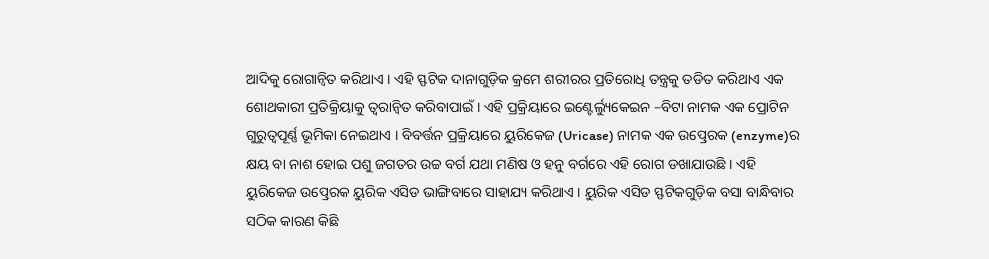ଆଦିକୁ ରୋଗାନ୍ୱିତ କରିଥାଏ । ଏହି ସ୍ଫଟିକ ଦାନାଗୁଡ଼ିକ କ୍ରମେ ଶରୀରର ପ୍ରତିରୋଧି ତନ୍ତ୍ରକୁ ତଡିତ କରିଥାଏ ଏକ ଶୋଥକାରୀ ପ୍ରତିକ୍ରିୟାକୁ ତ୍ୱରାନ୍ୱିତ କରିବାପାଇଁ । ଏହି ପ୍ରକ୍ରିୟାରେ ଇଣ୍ଟେର୍ଲ୍ୟୁକେଇନ –ବିଟା ନାମକ ଏକ ପ୍ରୋଟିନ ଗୁରୁତ୍ୱପୂର୍ଣ୍ଣ ଭୂମିକା ନେଇଥାଏ । ବିବର୍ତ୍ତନ ପ୍ରକ୍ରିୟାରେ ୟୁରିକେଜ (Uricase) ନାମକ ଏକ ଉତ୍ପ୍ରେରକ (enzyme)ର କ୍ଷୟ ବା ନାଶ ହୋଇ ପଶୁ ଜଗତର ଉଚ୍ଚ ବର୍ଗ ଯଥା ମଣିଷ ଓ ହନୁ ବର୍ଗରେ ଏହି ରୋଗ ଡଖାଯାଉଛି । ଏହି ୟୁରିକେଜ ଉତ୍ପ୍ରେରକ ୟୁରିକ ଏସିଡ ଭାଙ୍ଗିବାରେ ସାହାଯ୍ୟ କରିଥାଏ । ୟୁରିକ ଏସିଡ ସ୍ଫଟିକଗୁଡ଼ିକ ବସା ବାନ୍ଧିବାର ସଠିକ କାରଣ କିଛି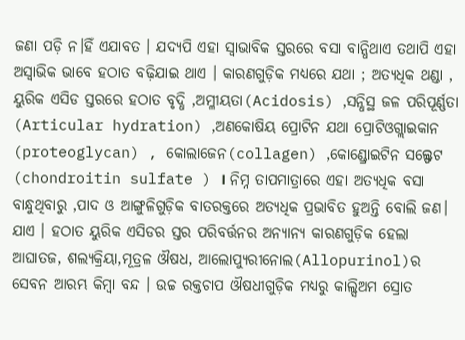ଜଣା ପଡ଼ି ନ।ହିଁ ଏଯାବତ । ଯଦ୍ୟପି ଏହା ସ୍ୱାଭାବିକ ସ୍ତରରେ ବସା ବାନ୍ଧିଥାଏ ତଥାପି ଏହା ଅସ୍ୱାଭିକ ଭାବେ ହଠାତ ବଢ଼ିଯାଇ ଥାଏ । କାରଣଗୁଡ଼ିକ ମଧ୍ୟରେ ଯଥା ; ଅତ୍ୟଧିକ ଥଣ୍ଡା , ୟୁରିକ ଏସିଡ ସ୍ତରରେ ହଠାତ ବୃଦ୍ଧି ,ଅମ୍ଳୀୟତା(Acidosis) ,ସନ୍ଧିସ୍ଥ ଜଳ ପରିପୂର୍ଣ୍ଣତା (Articular hydration) ,ଅଣକୋଷିୟ ପ୍ରୋଟିନ ଯଥା ପ୍ରୋଟିଓଗ୍ଲାଇକାନ (proteoglycan) , କୋଲାଜେନ(collagen) ,କୋଣ୍ଡ୍ରୋଇଟିନ ସଲ୍ଫେଟ (chondroitin sulfate ) । ନିମ୍ନ ତାପମାତ୍ରାରେ ଏହା ଅତ୍ୟଧିକ ବସା ବାନ୍ଧୁଥିବାରୁ ,ପାଦ ଓ ଆଙ୍ଗୁଳିଗୁଡ଼ିକ ବାତରକ୍ତରେ ଅତ୍ୟଧିକ ପ୍ରଭାବିତ ହୁଅନ୍ତି ବୋଲି ଜଣ। ଯାଏ । ହଠାତ ୟୁରିକ ଏସିଡର ସ୍ତର ପରିବର୍ତ୍ତନର ଅନ୍ୟାନ୍ୟ କାରଣଗୁଡ଼ିକ ହେଲା ଆଘାତଜ, ଶଲ୍ୟକ୍ରିୟା,ମୂତ୍ରଳ ଔଷଧ, ଆଲୋପ୍ୟୁରୀନୋଲ(Allopurinol)ର ସେବନ ଆରମ୍ଭ କିମ୍ବା ବନ୍ଦ । ଉଚ୍ଚ ରକ୍ତଚାପ ଔଷଧୀଗୁଡ଼ିକ ମଧ୍ୟରୁ କାଲ୍ସିଅମ ସ୍ରୋତ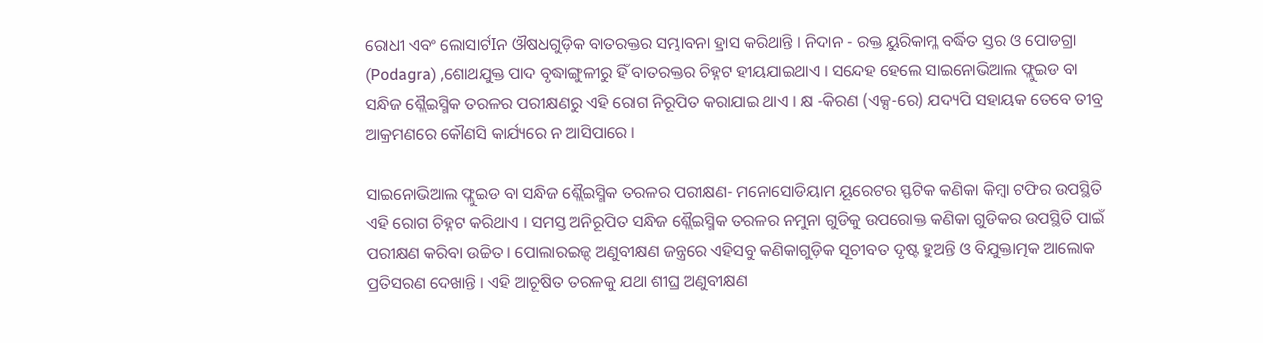ରୋଧୀ ଏବଂ ଲୋସାର୍ଟIନ ଔଷଧଗୁଡ଼ିକ ବାତରକ୍ତର ସମ୍ଭାବନା ହ୍ରାସ କରିଥାନ୍ତି । ନିଦାନ - ରକ୍ତ ୟୁରିକାମ୍ଳ ବର୍ଦ୍ଧିତ ସ୍ତର ଓ ପୋଡଗ୍ରା (Podagra) ,ଶୋଥଯୁକ୍ତ ପାଦ ବୃଦ୍ଧାଙ୍ଗୁଳୀରୁ ହିଁ ବାତରକ୍ତର ଚିହ୍ନଟ ହୀୟଯାଇଥାଏ । ସନ୍ଦେହ ହେଲେ ସାଇନୋଭିଆଲ ଫ୍ଲୁଇଡ ବା ସନ୍ଧିଜ ଶ୍ଲୈଇସ୍ମିକ ତରଳର ପରୀକ୍ଷଣରୁ ଏହି ରୋଗ ନିରୂପିତ କରାଯାଇ ଥାଏ । କ୍ଷ -କିରଣ (ଏକ୍ସ-ରେ) ଯଦ୍ୟପି ସହାୟକ ତେବେ ତୀବ୍ର ଆକ୍ରମଣରେ କୌଣସି କାର୍ଯ୍ୟରେ ନ ଆସିପାରେ ।

ସାଇନୋଭିଆଲ ଫ୍ଲୁଇଡ ବା ସନ୍ଧିଜ ଶ୍ଲୈଇସ୍ମିକ ତରଳର ପରୀକ୍ଷଣ- ମନୋସୋଡିୟାମ ୟୂରେଟର ସ୍ଫଟିକ କଣିକା କିମ୍ବା ଟଫିର ଉପସ୍ଥିତି ଏହି ରୋଗ ଚିହ୍ନଟ କରିଥାଏ । ସମସ୍ତ ଅନିରୂପିତ ସନ୍ଧିଜ ଶ୍ଲୈଇସ୍ମିକ ତରଳର ନମୁନା ଗୁଡିକୁ ଉପରୋକ୍ତ କଣିକା ଗୁଡିକର ଉପସ୍ଥିତି ପାଇଁ ପରୀକ୍ଷଣ କରିବା ଉଚ୍ଚିତ । ପୋଲାରଇଜ୍ଦ ଅଣୁବୀକ୍ଷଣ ଜନ୍ତ୍ରରେ ଏହିସବୁ କଣିକାଗୁଡ଼ିକ ସୂଚୀବତ ଦୃଷ୍ଟ ହୁଅନ୍ତି ଓ ବିଯୁକ୍ତାତ୍ମକ ଆଲୋକ ପ୍ରତିସରଣ ଦେଖାନ୍ତି । ଏହି ଆଚୂଷିତ ତରଳକୁ ଯଥା ଶୀଘ୍ର ଅଣୁବୀକ୍ଷଣ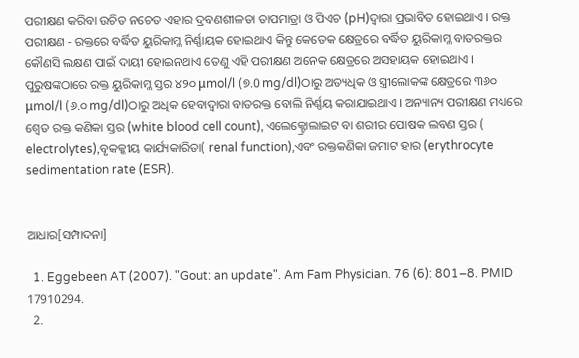ପରୀକ୍ଷଣ କରିବା ଉଚିତ ନଚେତ ଏହାର ଦ୍ରବଣଶୀଳତା ତାପମାତ୍ରା ଓ ପିଏଚ (pH)ଦ୍ୱାରା ପ୍ରଭାବିତ ହୋଇଥାଏ । ରକ୍ତ ପରୀକ୍ଷଣ - ରକ୍ତରେ ବର୍ଦ୍ଧିତ ୟୁରିକାମ୍ଳ ନିର୍ଣ୍ଣାୟକ ହୋଇଥାଏ କିନ୍ତୁ କେତେକ କ୍ଷେତ୍ରରେ ବର୍ଦ୍ଧିତ ୟୁରିକାମ୍ଳ ବାତରକ୍ତର କୌଣସି ଲକ୍ଷଣ ପାଇଁ ଦାୟୀ ହୋଇନଥାଏ ତେଣୁ ଏହି ପରୀକ୍ଷଣ ଅନେକ କ୍ଷେତ୍ରରେ ଅସହାୟକ ହୋଇଥାଏ । ପୁରୁଷଙ୍କଠାରେ ରକ୍ତ ୟୁରିକାମ୍ଳ ସ୍ତର ୪୨୦ μmol/l (୭.0 mg/dl)ଠାରୁ ଅତ୍ୟଧିକ ଓ ସ୍ତ୍ରୀଲୋକଙ୍କ କ୍ଷେତ୍ରରେ ୩୬୦ μmol/l (୬.୦ mg/dl)ଠାରୁ ଅଧିକ ହେବାଦ୍ୱାରା ବାତରକ୍ତ ବୋଲି ନିର୍ଣ୍ଣୟ କରାଯାଇଥାଏ । ଅନ୍ୟାନ୍ୟ ପରୀକ୍ଷଣ ମଧ୍ୟରେ ଶ୍ୱେତ ରକ୍ତ କଣିକା ସ୍ତର (white blood cell count), ଏଲେକ୍ଟ୍ରୋଲାଇଟ ବା ଶରୀର ପୋଷକ ଲବଣ ସ୍ତର ( electrolytes),ବୃକକ୍କୀୟ କାର୍ଯ୍ୟକାରିତା( renal function),ଏବଂ ରକ୍ତକଣିକା ଜମାଟ ହାର (erythrocyte sedimentation rate (ESR).


ଆଧାର[ସମ୍ପାଦନା]

  1. Eggebeen AT (2007). "Gout: an update". Am Fam Physician. 76 (6): 801–8. PMID 17910294.
  2.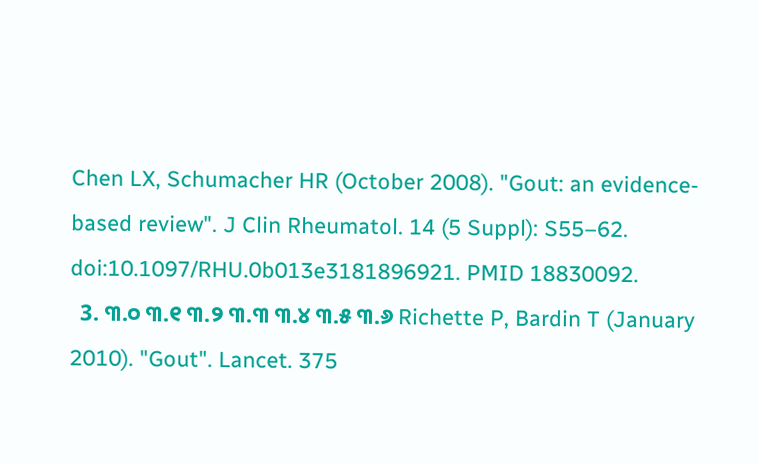Chen LX, Schumacher HR (October 2008). "Gout: an evidence-based review". J Clin Rheumatol. 14 (5 Suppl): S55–62. doi:10.1097/RHU.0b013e3181896921. PMID 18830092.
  3. ୩.୦ ୩.୧ ୩.୨ ୩.୩ ୩.୪ ୩.୫ ୩.୬ Richette P, Bardin T (January 2010). "Gout". Lancet. 375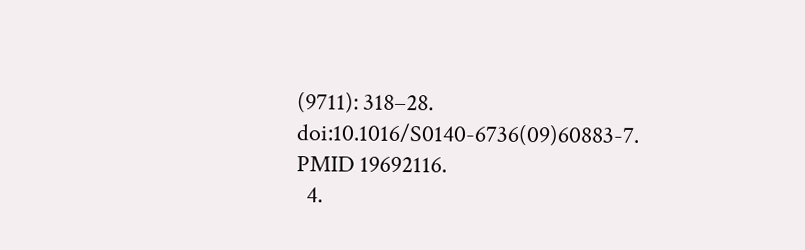(9711): 318–28. doi:10.1016/S0140-6736(09)60883-7. PMID 19692116.
  4.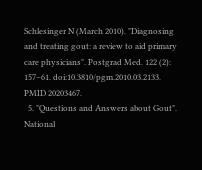Schlesinger N (March 2010). "Diagnosing and treating gout: a review to aid primary care physicians". Postgrad Med. 122 (2): 157–61. doi:10.3810/pgm.2010.03.2133. PMID 20203467.
  5. "Questions and Answers about Gout". National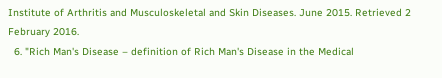Institute of Arthritis and Musculoskeletal and Skin Diseases. June 2015. Retrieved 2 February 2016.
  6. "Rich Man's Disease – definition of Rich Man's Disease in the Medical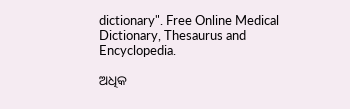dictionary". Free Online Medical Dictionary, Thesaurus and Encyclopedia.

ଅଧିକ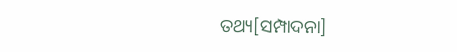ତଥ୍ୟ[ସମ୍ପାଦନା]